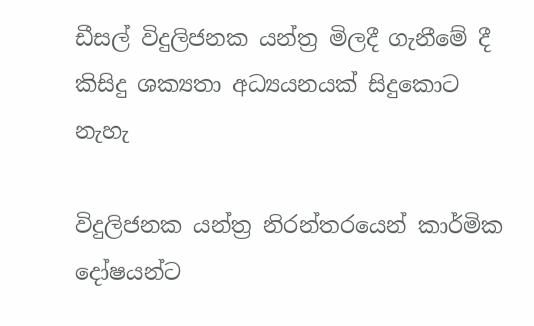ඩීසල් විදුලිජනක යන්ත්‍ර මිලදී ගැනීමේ දී කිසිදු ශක්‍යතා අධ්‍යයනයක් සිදුකොට නැහැ

විදුලිජනක යන්ත්‍ර නිරන්තරයෙන් කාර්මික දෝෂයන්ට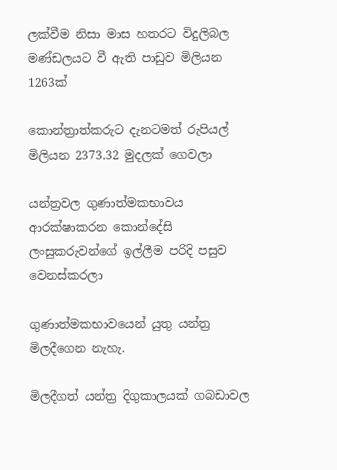ලක්වීම නිසා මාස හතරට විදුලිබල මණ්ඩලයට වී ඇති පාඩුව මිලියන 1263ක්

කොන්ත්‍රාත්කරුට දැනටමත් රුපියල් මිලියන 2373.32 මුදලක් ගෙවලා

යන්ත්‍රවල ගුණාත්මකභාවය ආරක්ෂාකරන කොන්දේසි ලංසුකරුවන්ගේ ඉල්ලීම පරිදි පසුව වෙනස්කරලා

ගුණාත්මකභාවයෙන් යුතු යන්ත්‍ර මිලදීගෙන නැහැ.

මිලදීගත් යන්ත්‍ර දිගුකාලයක් ගබඩාවල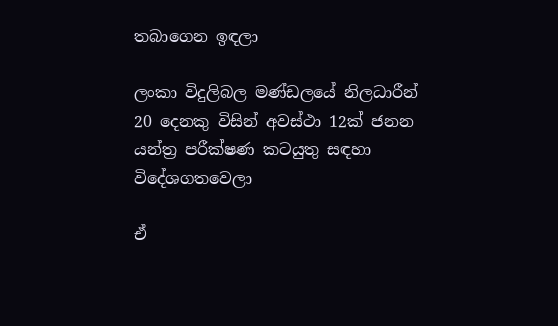තබාගෙන ඉඳලා

ලංකා විදුලිබල මණ්ඩලයේ නිලධාරීන් 20 දෙනකු විසින් අවස්ථා 12ක් ජනන යන්ත්‍ර පරීක්ෂණ කටයුතු සඳහා විදේශගතවෙලා

ඒ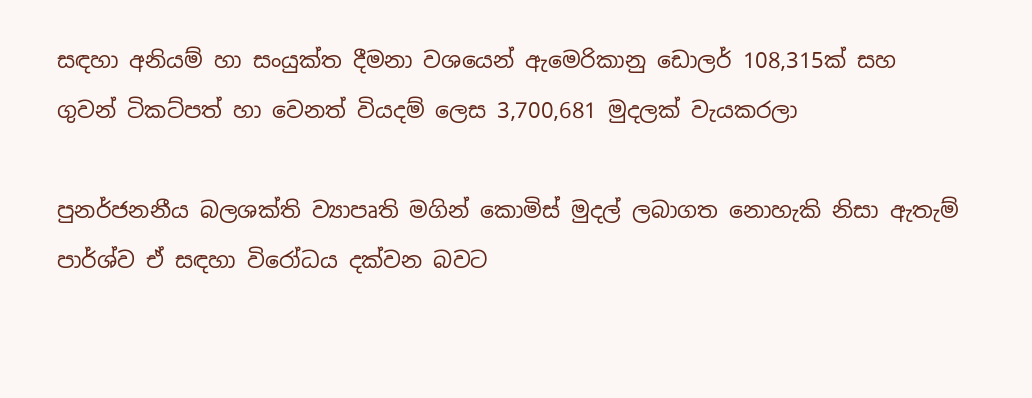සඳහා අනියම් හා සංයුක්ත දීමනා වශයෙන් ඇමෙරිකානු ඩොලර් 108,315ක් සහ ගුවන් ටිකට්පත් හා වෙනත් වියදම් ලෙස 3,700,681 මුදලක් වැයකරලා

පුනර්ජනනීය බලශක්ති ව්‍යාපෘති මගින් කොමිස් මුදල් ලබාගත නොහැකි නිසා ඇතැම් පාර්ශ්ව ඒ සඳහා විරෝධය දක්වන බවට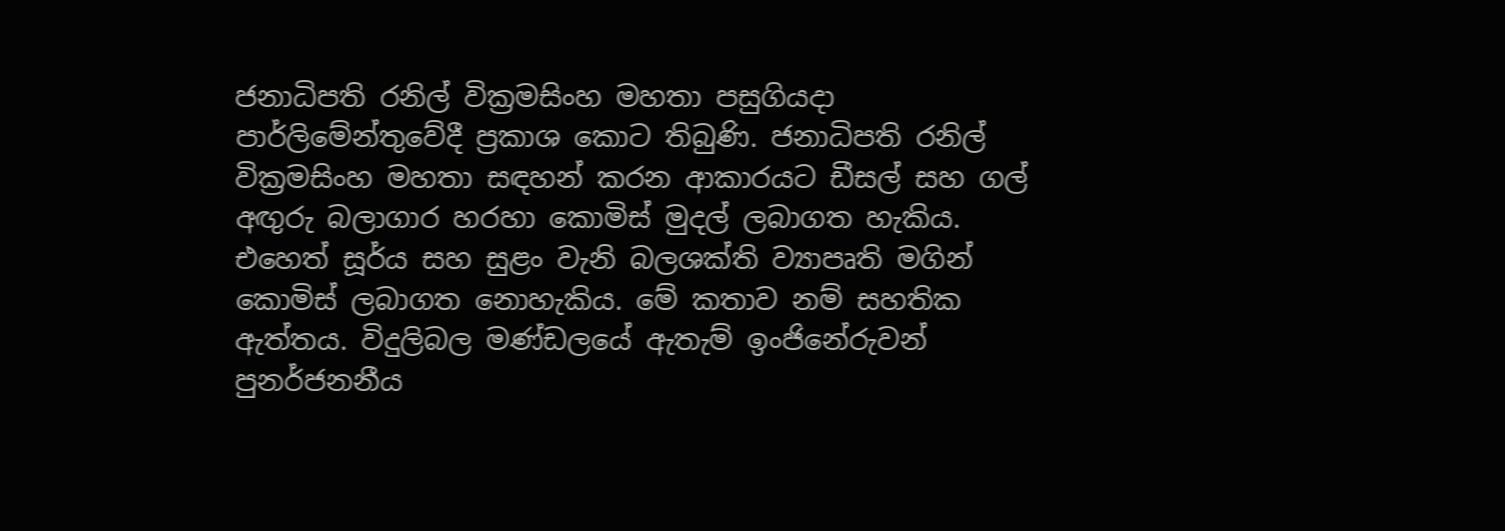ජනාධිපති රනිල් වික්‍රමසිංහ මහතා පසුගියදා පාර්ලිමේන්තුවේදී ප්‍රකාශ කොට තිබුණි. ජනාධිපති රනිල් වික්‍රමසිංහ මහතා සඳහන් කරන ආකාරයට ඩීසල් සහ ගල් අඟුරු බලාගාර හරහා කොමිස් මුදල් ලබාගත හැකිය. එහෙත් සූර්ය සහ සුළං වැනි බලශක්ති ව්‍යාපෘති මගින් කොමිස් ලබාගත නොහැකිය. මේ කතාව නම් සහතික ඇත්තය. විදුලිබල මණ්ඩලයේ ඇතැම් ඉංජිනේරුවන් පුනර්ජනනීය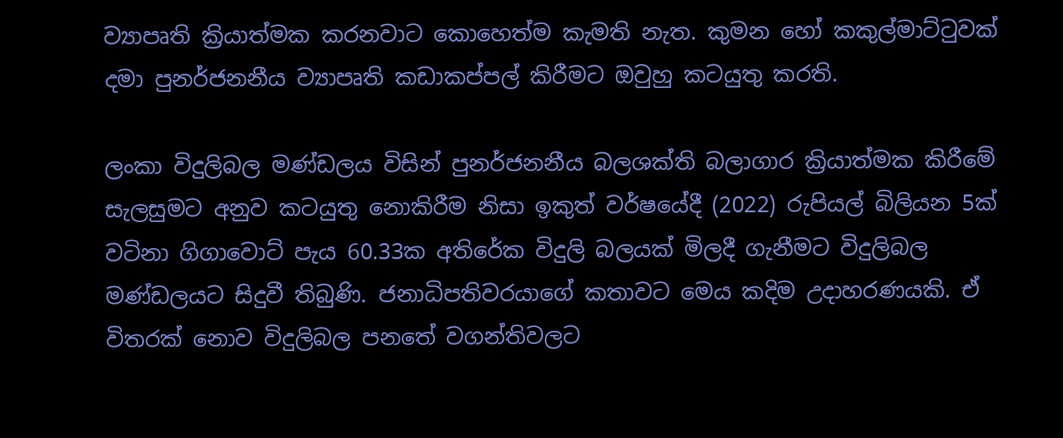ව්‍යාපෘති ක්‍රියාත්මක කරනවාට කොහෙත්ම කැමති නැත. කුමන හෝ කකුල්මාට්ටුවක් දමා පුනර්ජනනීය ව්‍යාපෘති කඩාකප්පල් කිරීමට ඔවුහු කටයුතු කරති.

ලංකා විදුලිබල මණ්ඩලය විසින් පුනර්ජනනීය බලශක්ති බලාගාර ක්‍රියාත්මක කිරීමේ සැලසුමට අනුව කටයුතු නොකිරීම නිසා ඉකුත් වර්ෂයේදී (2022) රුපියල් බිලියන 5ක් වටිනා ගිගාවොට් පැය 60.33ක අතිරේක විදුලි බලයක් මිලදී ගැනීමට විදුලිබල මණ්ඩලයට සිදුවී තිබුණි. ජනාධිපතිවරයාගේ කතාවට මෙය කදිම උදාහරණයකි. ඒ විතරක් නොව විදුලිබල පනතේ වගන්තිවලට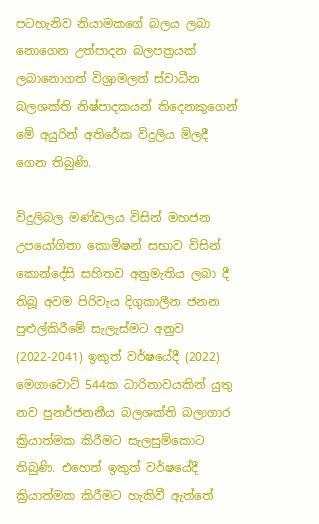පටහැනිව නියාමකගේ බලය ලබා නොගෙන උත්පාදන බලපත්‍රයක් ලබානොගත් විශ්‍රාමලත් ස්වාධීන බලශක්ති නිෂ්පාදකයන් තිදෙනකුගෙන් මේ අයුරින් අතිරේක විදුලිය මිලදී ගෙන තිබුණි.

විදුලිබල මණ්ඩලය විසින් මහජන උපයෝගිතා කොමිෂන් සභාව විසින් කොන්දේසි සහිතව අනුමැතිය ලබා දී තිබූ අවම පිරිවැය දිගුකාලීන ජනන පුළුල්කිරීමේ සැලැස්මට අනුව (2022-2041) ඉකුත් වර්ෂයේදී (2022) මෙගාවොට් 544ක ධාරිතාවයකින් යුතු නව පුනර්ජනනීය බලශක්ති බලාගාර ක්‍රියාත්මක කිරීමට සැලසුම්කොට තිබුණි. එහෙත් ඉකුත් වර්ෂයේදී ක්‍රියාත්මක කිරීමට හැකිවී ඇත්තේ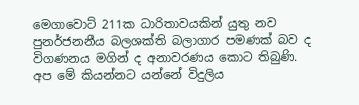මෙගාවොට් 211ක ධාරිතාවයකින් යුතු නව පුනර්ජනනීය බලශක්ති බලාගාර පමණක් බව ද විගණනය මගින් ද අනාවරණය කොට තිබුණි. අප මේ කියන්නට යන්නේ විදුලිය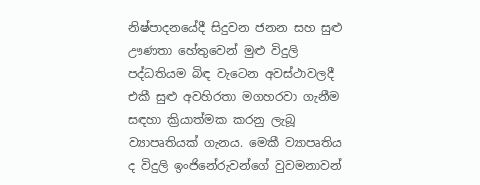නිෂ්පාදනයේදී සිදුවන ජනන සහ සුළු ඌණතා හේතුවෙන් මුළු විදුලි පද්ධතියම බිඳ වැටෙන අවස්ථාවලදී එකී සුළු අවහිරතා මගහරවා ගැනීම සඳහා ක්‍රියාත්මක කරනු ලැබූ ව්‍යාපෘතියක් ගැනය. මෙකී ව්‍යාපෘතිය ද විදුලි ඉංජිනේරුවන්ගේ වුවමනාවන්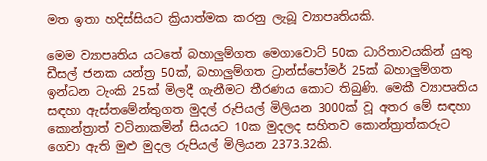මත ඉතා හදිස්සියට ක්‍රියාත්මක කරනු ලැබූ ව්‍යාපෘතියකි.

මෙම ව්‍යාපෘතිය යටතේ බහාලුම්ගත මෙගාවොට් 50ක ධාරිතාවයකින් යුතු ඩීසල් ජනක යන්ත්‍ර 50ක්, බහාලුම්ගත ට්‍රාන්ස්පෝමර් 25ක් බහාලුම්ගත ඉන්ධන ටැංකි 25ක් මිලදී ගැනීමට තීරණය කොට තිබුණි. මෙකී ව්‍යාපෘතිය සඳහා ඇස්තමේන්තුගත මුදල් රුපියල් මිලියන 3000ක් වූ අතර මේ සඳහා කොන්ත්‍රාත් වටිනාකමින් සියයට 10ක මුදලද සහිතව කොන්ත්‍රාත්කරුට ගෙවා ඇති මුළු මුදල රුපියල් මිලියන 2373.32කි.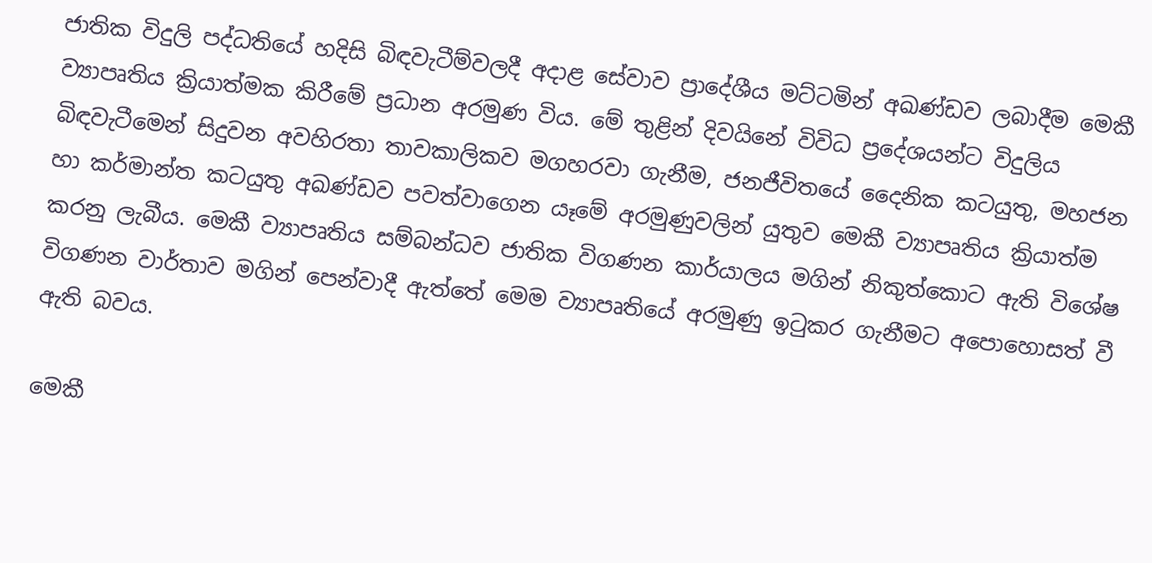ජාතික විදුලි පද්ධතියේ හදිසි බිඳවැටීම්වලදී අදාළ සේවාව ප්‍රාදේශීය මට්ටමින් අඛණ්ඩව ලබාදීම මෙකී ව්‍යාපෘතිය ක්‍රියාත්මක කිරීමේ ප්‍රධාන අරමුණ විය. මේ තුළින් දිවයිනේ විවිධ ප්‍රදේශයන්ට විදුලිය බිඳවැටීමෙන් සිදුවන අවහිරතා තාවකාලිකව මගහරවා ගැනීම, ජනජීවිතයේ දෛනික කටයුතු, මහජන හා කර්මාන්ත කටයුතු අඛණ්ඩව පවත්වාගෙන යෑමේ අරමුණුවලින් යුතුව මෙකී ව්‍යාපෘතිය ක්‍රියාත්ම කරනු ලැබීය. මෙකී ව්‍යාපෘතිය සම්බන්ධව ජාතික විගණන කාර්යාලය මගින් නිකුත්කොට ඇති විශේෂ විගණන වාර්තාව මගින් පෙන්වාදී ඇත්තේ මෙම ව්‍යාපෘතියේ අරමුණු ඉටුකර ගැනීමට අපොහොසත් වී ඇති බවය.

මෙකී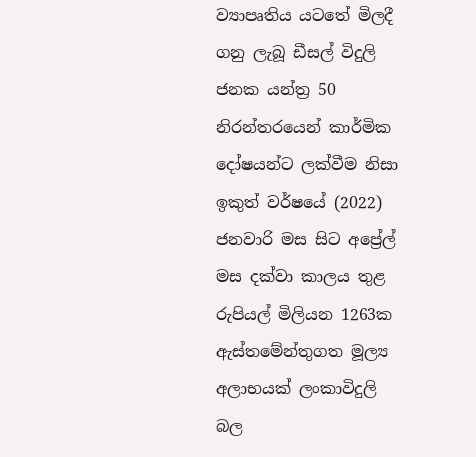ව්‍යාපෘතිය යටතේ මිලදී ගනු ලැබූ ඩීසල් විදුලි ජනක යන්ත්‍ර 50 නිරන්තරයෙන් කාර්මික දෝෂයන්ට ලක්වීම නිසා ඉකුත් වර්ෂයේ (2022) ජනවාරි මස සිට අප්‍රේල් මස දක්වා කාලය තුළ රුපියල් මිලියන 1263ක ඇස්තමේන්තුගත මූල්‍ය අලාභයක් ලංකාවිදුලි බල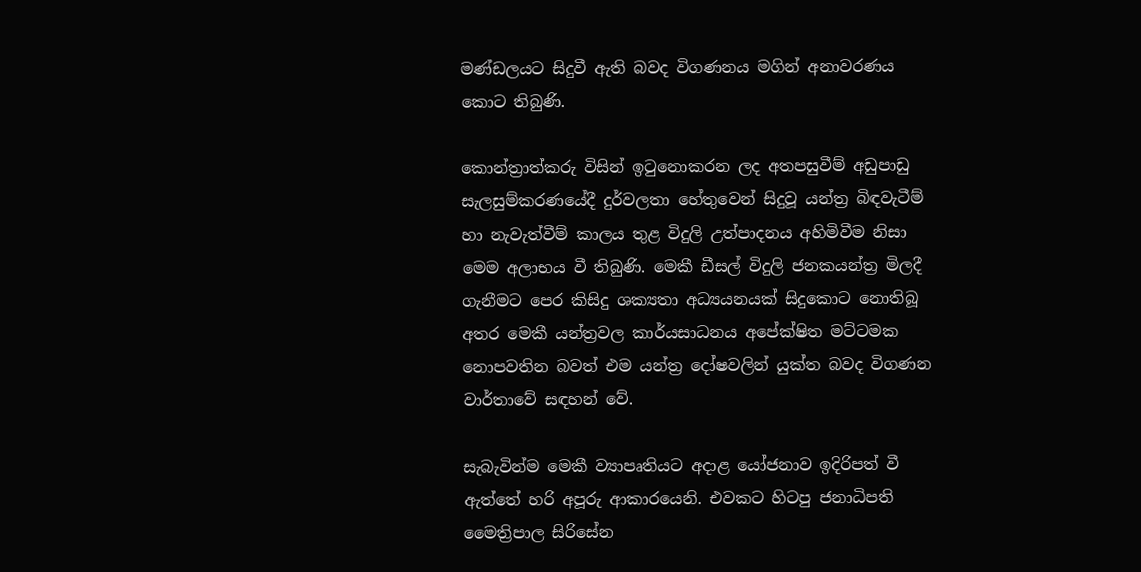මණ්ඩලයට සිදුවී ඇති බවද විගණනය මගින් අනාවරණය කොට තිබුණි.

කොන්ත්‍රාත්කරු විසින් ඉටුනොකරන ලද අතපසුවීම් අඩුපාඩු සැලසුම්කරණයේදී දුර්වලතා හේතුවෙන් සිදුවූ යන්ත්‍ර බිඳවැටීම් හා නැවැත්වීම් කාලය තුළ විදුලි උත්පාදනය අහිමිවීම නිසා මෙම අලාභය වී තිබුණි. මෙකී ඩීසල් විදුලි ජනකයන්ත්‍ර මිලදී ගැනීමට පෙර කිසිදු ශක්‍යතා අධ්‍යයනයක් සිදුකොට නොතිබූ අතර මෙකී යන්ත්‍රවල කාර්යසාධනය අපේක්ෂිත මට්ටමක නොපවතින බවත් එම යන්ත්‍ර දෝෂවලින් යුක්ත බවද විගණන වාර්තාවේ සඳහන් වේ.

සැබැවින්ම මෙකී ව්‍යාපෘතියට අදාළ යෝජනාව ඉදිරිපත් වී ඇත්තේ හරි අපූරු ආකාරයෙනි. එවකට හිටපු ජනාධිපති මෛත්‍රිපාල සිරිසේන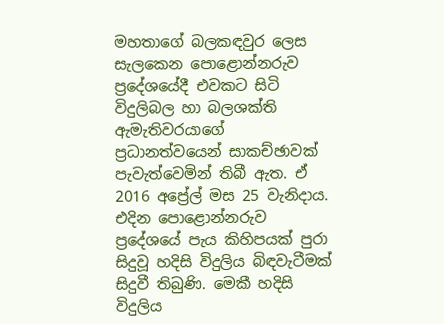මහතාගේ බලකඳවුර ලෙස සැලකෙන පොළොන්නරුව ප්‍රදේශයේදී එවකට සිටි විදුලිබල හා බලශක්ති ඇමැතිවරයාගේ ප්‍රධානත්වයෙන් සාකච්ඡාවක් පැවැත්වෙමින් තිබී ඇත. ඒ 2016 අප්‍රේල් මස 25 වැනිදාය. එදින පොළොන්නරුව ප්‍රදේශයේ පැය කිහිපයක් පුරා සිදුවූ හදිසි විදුලිය බිඳවැටීමක් සිදුවී තිබුණි. මෙකී හදිසි විදුලිය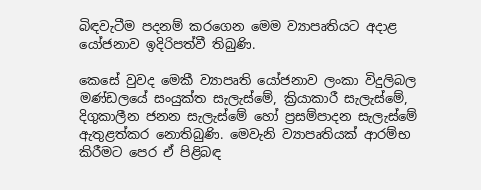බිඳවැටීම පදනම් කරගෙන මෙම ව්‍යාපෘතියට අදාළ යෝජනාව ඉදිරිපත්වී තිබුණි.

කෙසේ වුවද මෙකී ව්‍යාපෘති යෝජනාව ලංකා විදුලිබල මණ්ඩලයේ සංයුක්ත සැලැස්මේ, ක්‍රියාකාරී සැලැස්මේ, දිගුකාලීන ජනන සැලැස්මේ හෝ ප්‍රසම්පාදන සැලැස්මේ ඇතුළත්කර නොතිබුණි. මෙවැනි ව්‍යාපෘතියක් ආරම්භ කිරීමට පෙර ඒ පිළිබඳ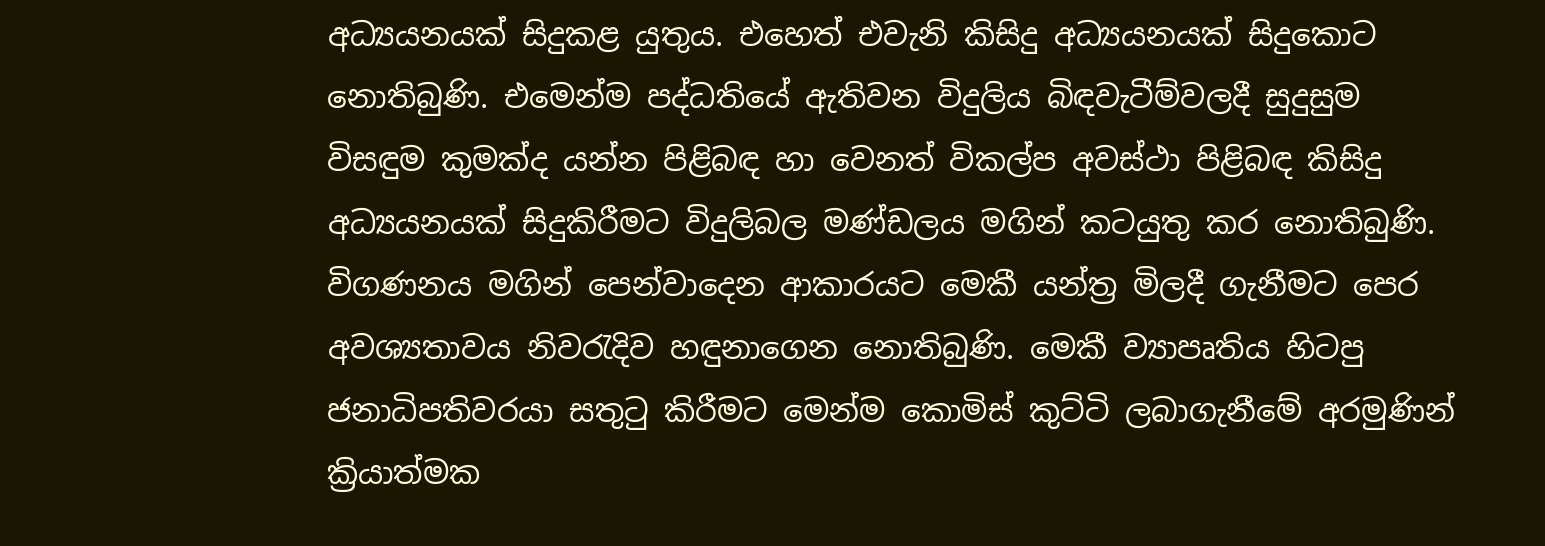අධ්‍යයනයක් සිදුකළ යුතුය. එහෙත් එවැනි කිසිදු අධ්‍යයනයක් සිදුකොට නොතිබුණි. එමෙන්ම පද්ධතියේ ඇතිවන විදුලිය බිඳවැටීම්වලදී සුදුසුම විසඳුම කුමක්ද යන්න පිළිබඳ හා වෙනත් විකල්ප අවස්ථා පිළිබඳ කිසිදු අධ්‍යයනයක් සිදුකිරීමට විදුලිබල මණ්ඩලය මගින් කටයුතු කර නොතිබුණි. විගණනය මගින් පෙන්වාදෙන ආකාරයට මෙකී යන්ත්‍ර මිලදී ගැනීමට පෙර අවශ්‍යතාවය නිවරැදිව හඳුනාගෙන නොතිබුණි. මෙකී ව්‍යාපෘතිය හිටපු ජනාධිපතිවරයා සතුටු කිරීමට මෙන්ම කොමිස් කුට්ටි ලබාගැනීමේ අරමුණින් ක්‍රියාත්මක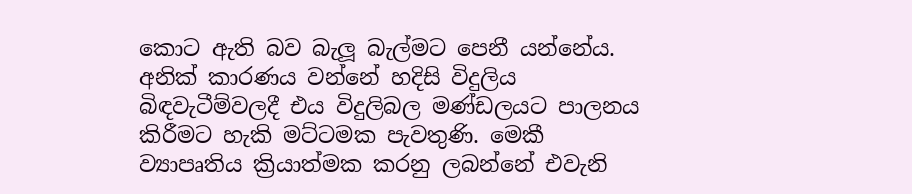කොට ඇති බව බැලූ බැල්මට පෙනී යන්නේය. අනික් කාරණය වන්නේ හදිසි විදුලිය බිඳවැටීම්වලදී එය විදුලිබල මණ්ඩලයට පාලනය කිරීමට හැකි මට්ටමක පැවතුණි. මෙකී ව්‍යාපෘතිය ක්‍රියාත්මක කරනු ලබන්නේ එවැනි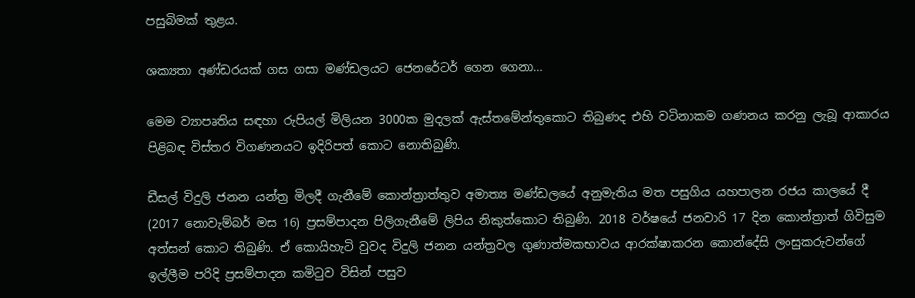පසුබිමක් තුළය.

ශක්‍යතා අණ්ඩරයක් ගස ගසා මණ්ඩලයට ජෙනරේටර් ගෙන ගෙනා…

මෙම ව්‍යාපෘතිය සඳහා රුපියල් මිලියන 3000ක මුදලක් ඇස්තමේන්තුකොට තිබුණද එහි වටිනාකම ගණනය කරනු ලැබූ ආකාරය පිළිබඳ විස්තර විගණනයට ඉදිරිපත් කොට නොතිබුණි.

ඩීසල් විදුලි ජනන යන්ත්‍ර මිලදී ගැනීමේ කොන්ත්‍රාත්තුව අමාත්‍ය මණ්ඩලයේ අනුමැතිය මත පසුගිය යහපාලන රජය කාලයේ දී (2017 නොවැම්බර් මස 16) ප්‍රසම්පාදන පිලිගැනීමේ ලිපිය නිකුත්කොට තිබුණි. 2018 වර්ෂයේ ජනවාරි 17 දින කොන්ත්‍රාත් ගිවිසුම අත්සන් කොට තිබුණි. ඒ කොයිහැටි වුවද විදුලි ජනන යන්ත්‍රවල ගුණාත්මකභාවය ආරක්ෂාකරන කොන්දේසි ලංසුකරුවන්ගේ ඉල්ලීම පරිදි ප්‍රසම්පාදන කමිටුව විසින් පසුව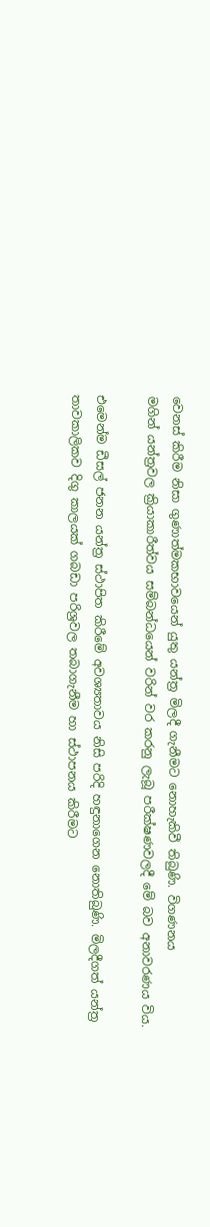වෙනස් කිරීම නිසා ගුණාත්මකභාවයෙන් යුතු යන්ත්‍ර මිලදී ගැනීමට නොහැකිවී තිබුණි. විගණනය
මගින් යන්ත්‍රවල ක්‍රියාකාරීත්වය සම්බන්ධයෙන් වරින් වර කරනු ලැබූ පරීක්ෂණවලදී මේ බව අනාවරණය විය.

එමෙන්ම ඩීසල් ජනන යන්ත්‍ර ස්ථාපිත කිරීමේ අවශ්‍යතාවය නිසි පරිදි හඳුනාගෙන නොතිබුණි. මිලදීගත් යන්ත්‍ර තාවකාලිකව දිගු කාලයක් ගබඩා පරිශ්‍රවල තබාගැනීම හා ස්ථාපනය කිරීමට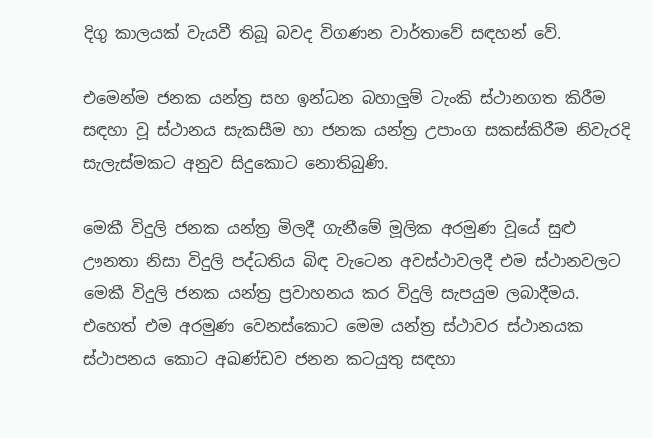දිගු කාලයක් වැයවී තිබූ බවද විගණන වාර්තාවේ සඳහන් වේ.

එමෙන්ම ජනක යන්ත්‍ර සහ ඉන්ධන බහාලුම් ටැංකි ස්ථානගත කිරීම සඳහා වූ ස්ථානය සැකසීම හා ජනක යන්ත්‍ර උපාංග සකස්කිරීම නිවැරදි සැලැස්මකට අනුව සිදුකොට නොතිබුණි.

මෙකී විදුලි ජනක යන්ත්‍ර මිලදී ගැනීමේ මූලික අරමුණ වූයේ සුළු ඌනතා නිසා විදුලි පද්ධතිය බිඳ වැටෙන අවස්ථාවලදී එම ස්ථානවලට මෙකී විදුලි ජනක යන්ත්‍ර ප්‍රවාහනය කර විදුලි සැපයුම ලබාදීමය. එහෙත් එම අරමුණ වෙනස්කොට මෙම යන්ත්‍ර ස්ථාවර ස්ථානයක ස්ථාපනය කොට අඛණ්ඩව ජනන කටයුතු සඳහා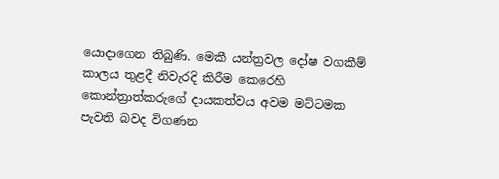යොදාගෙන තිබුණි. මෙකී යන්ත්‍රවල දෝෂ වගකීම් කාලය තුළදී නිවැරදි කිරීම කෙරෙහි කොන්ත්‍රාත්කරුගේ දායකත්වය අවම මට්ටමක පැවති බවද විගණන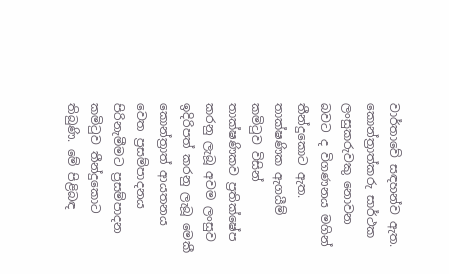වාර්තාවේ සඳහන්ව ඇත. කොන්ත්‍රාත්කරු සාර්ථක ලංසුකරුවකු නොවන බවට ද විගණනය මගින් තීන්දුකොට ඇත. තාක්ෂණික ඇගයීම් කමිටුව විසින් තාක්ෂණිකව ප්‍රතික්ෂේප කරනු ලැබූ අවම ලංසුව ඉදිරිපත් කරනු ලැබූ මෙකී කොන්ත්‍රාත් ආයතනය වෙත ප්‍රසම්පාදනය පිරිනැමීමට ප්‍රසම්පාදන කමිටුව තීන්දුකොට තිබුණි. මේ පිළිබඳ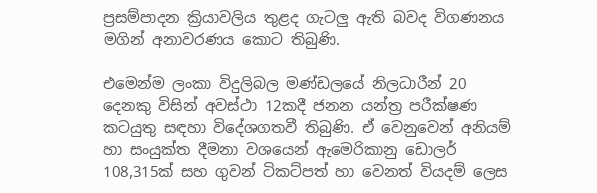ප්‍රසම්පාදන ක්‍රියාවලිය තුළද ගැටලු ඇති බවද විගණනය මගින් අනාවරණය කොට තිබුණි.

එමෙන්ම ලංකා විදුලිබල මණ්ඩලයේ නිලධාරීන් 20 දෙනකු විසින් අවස්ථා 12කදී ජනන යන්ත්‍ර පරීක්ෂණ කටයුතු සඳහා විදේශගතවී තිබුණි. ඒ වෙනුවෙන් අනියම් හා සංයුක්ත දීමනා වශයෙන් ඇමෙරිකානු ඩොලර් 108,315ක් සහ ගුවන් ටිකට්පත් හා වෙනත් වියදම් ලෙස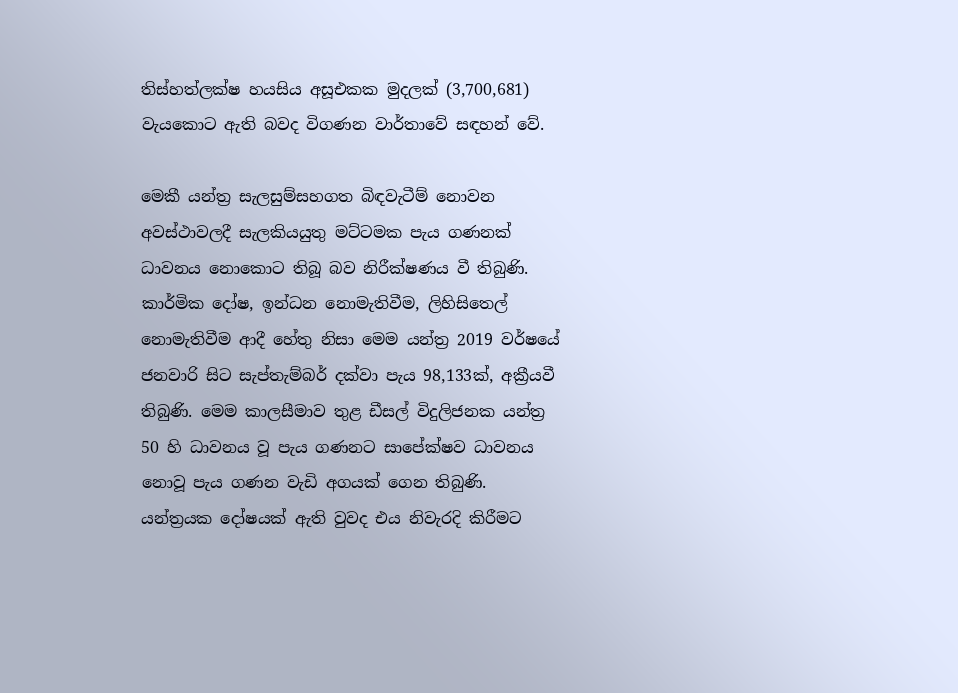තිස්හත්ලක්ෂ හයසිය අසූඑකක මුදලක් (3,700,681) වැයකොට ඇති බවද විගණන වාර්තාවේ සඳහන් වේ.

මෙකී යන්ත්‍ර සැලසුම්සහගත බිඳවැටීම් නොවන අවස්ථාවලදී සැලකියයුතු මට්ටමක පැය ගණනක් ධාවනය නොකොට තිබූ බව නිරීක්ෂණය වී තිබුණි. කාර්මික දෝෂ, ඉන්ධන නොමැතිවීම, ලිහිසිතෙල් නොමැතිවීම ආදී හේතු නිසා මෙම යන්ත්‍ර 2019 වර්ෂයේ ජනවාරි සිට සැප්තැම්බර් දක්වා පැය 98,133ක්, අක්‍රීයවී තිබුණි. මෙම කාලසීමාව තුළ ඩීසල් විදුලිජනක යන්ත්‍ර 50 හි ධාවනය වූ පැය ගණනට සාපේක්ෂව ධාවනය නොවූ පැය ගණන වැඩි අගයක් ගෙන තිබුණි. යන්ත්‍රයක දෝෂයක් ඇති වුවද එය නිවැරදි කිරීමට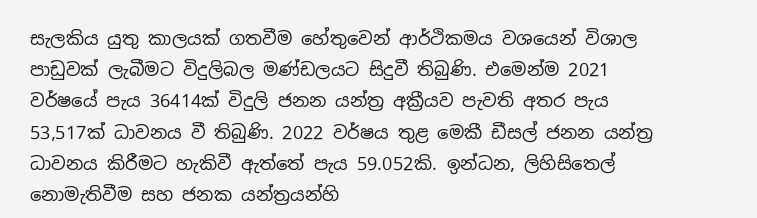සැලකිය යුතු කාලයක් ගතවීම හේතුවෙන් ආර්ථිකමය වශයෙන් විශාල පාඩුවක් ලැබීමට විදුලිබල මණ්ඩලයට සිදුවී තිබුණි. එමෙන්ම 2021 වර්ෂයේ පැය 36414ක් විදුලි ජනන යන්ත්‍ර අක්‍රීයව පැවති අතර පැය 53,517ක් ධාවනය වී තිබුණි. 2022 වර්ෂය තුළ මෙකී ඩීසල් ජනන යන්ත්‍ර ධාවනය කිරීමට හැකිවී ඇත්තේ පැය 59.052කි. ඉන්ධන, ලිහිසිතෙල් නොමැතිවීම සහ ජනක යන්ත්‍රයන්හි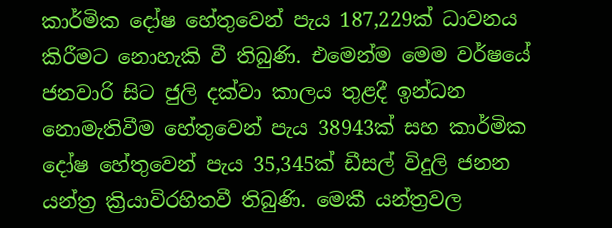කාර්මික දෝෂ හේතුවෙන් පැය 187,229ක් ධාවනය කිරීමට නොහැකි වී තිබුණි. එමෙන්ම මෙම වර්ෂයේ ජනවාරි සිට ජුලි දක්වා කාලය තුළදී ඉන්ධන නොමැතිවීම හේතුවෙන් පැය 38943ක් සහ කාර්මික දෝෂ හේතුවෙන් පැය 35,345ක් ඩීසල් විදුලි ජනන යන්ත්‍ර ක්‍රියාවිරහිතවී තිබුණි. මෙකී යන්ත්‍රවල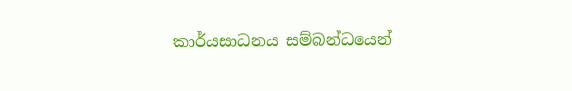කාර්යසාධනය සම්බන්ධයෙන්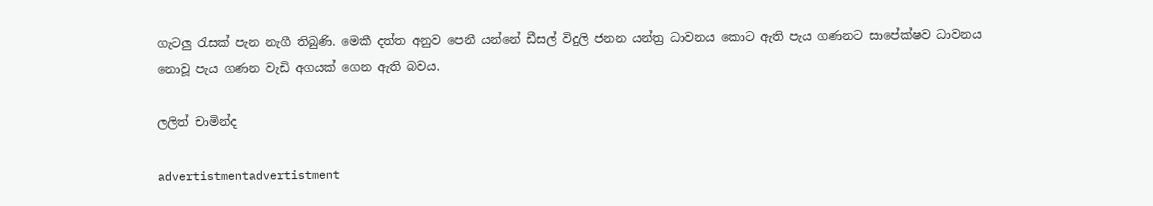ගැටලු රැසක් පැන නැගී තිබුණි. මෙකී දත්ත අනුව පෙනී යන්නේ ඩීසල් විදුලි ජනන යන්ත්‍ර ධාවනය කොට ඇති පැය ගණනට සාපේක්ෂව ධාවනය නොවූ පැය ගණන වැඩි අගයක් ගෙන ඇති බවය.

ලලිත් චාමින්ද

advertistmentadvertistment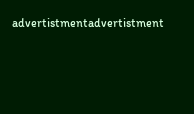advertistmentadvertistment